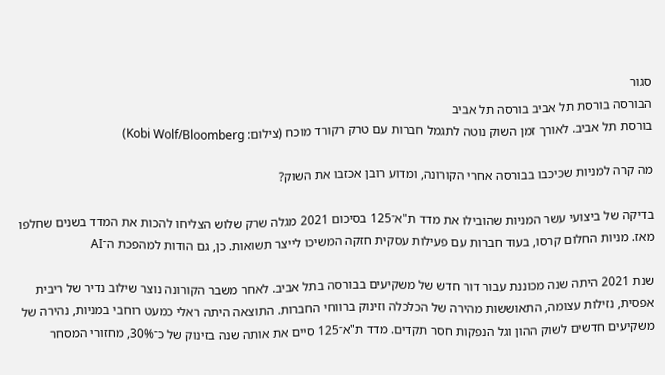סגור
הבורסה בורסת תל אביב בורסה תל אביב
בורסת תל אביב. לאורך זמן השוק נוטה לתגמל חברות עם טרק רקורד מוכח (צילום: Kobi Wolf/Bloomberg)

מה קרה למניות שכיכבו בבורסה אחרי הקורונה, ומדוע רובן אכזבו את השוק?

בדיקה של ביצועי עשר המניות שהובילו את מדד ת"א־125 בסיכום 2021 מגלה שרק שלוש הצליחו להכות את המדד בשנים שחלפו מאז. מניות החלום קרסו, בעוד חברות עם פעילות עסקית חזקה המשיכו לייצר תשואות. כן, גם הודות למהפכת ה־AI

שנת 2021 היתה שנה מכוננת עבור דור חדש של משקיעים בבורסה בתל אביב. לאחר משבר הקורונה נוצר שילוב נדיר של ריבית אפסית, נזילות עצומה, התאוששות מהירה של הכלכלה וזינוק ברווחי החברות. התוצאה היתה ראלי כמעט רוחבי במניות, נהירה של משקיעים חדשים לשוק ההון וגל הנפקות חסר תקדים. מדד ת"א־125 סיים את אותה שנה בזינוק של כ־30%, מחזורי המסחר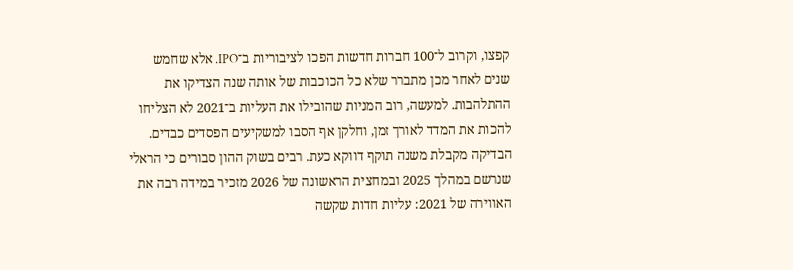קפצו, וקרוב ל־100 חברות חדשות הפכו לציבוריות ב־IPO. אלא שחמש שנים לאחר מכן מתברר שלא כל הכוכבות של אותה שנה הצדיקו את ההתלהבות. למעשה, רוב המניות שהובילו את העליות ב־2021 לא הצליחו להכות את המדד לאורך זמן, וחלקן אף הסבו למשקיעים הפסדים כבדים.
הבדיקה מקבלת משנה תוקף דווקא כעת. רבים בשוק ההון סבורים כי הראלי שנרשם במהלך 2025 ובמחצית הראשונה של 2026 מזכיר במידה רבה את האווירה של 2021: עליות חדות שקשה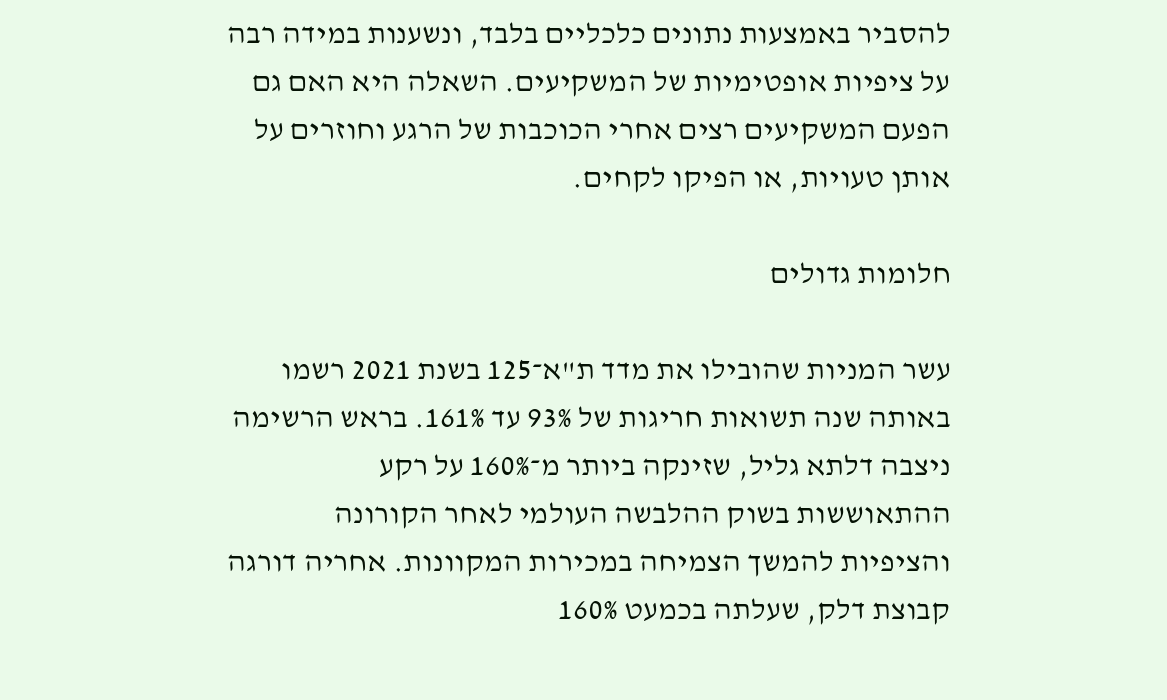להסביר באמצעות נתונים כלכליים בלבד, ונשענות במידה רבה על ציפיות אופטימיות של המשקיעים. השאלה היא האם גם הפעם המשקיעים רצים אחרי הכוכבות של הרגע וחוזרים על אותן טעויות, או הפיקו לקחים.

חלומות גדולים

עשר המניות שהובילו את מדד ת"א־125 בשנת 2021 רשמו באותה שנה תשואות חריגות של 93% עד 161%. בראש הרשימה ניצבה דלתא גליל, שזינקה ביותר מ־160% על רקע ההתאוששות בשוק ההלבשה העולמי לאחר הקורונה והציפיות להמשך הצמיחה במכירות המקוונות. אחריה דורגה קבוצת דלק, שעלתה בכמעט 160%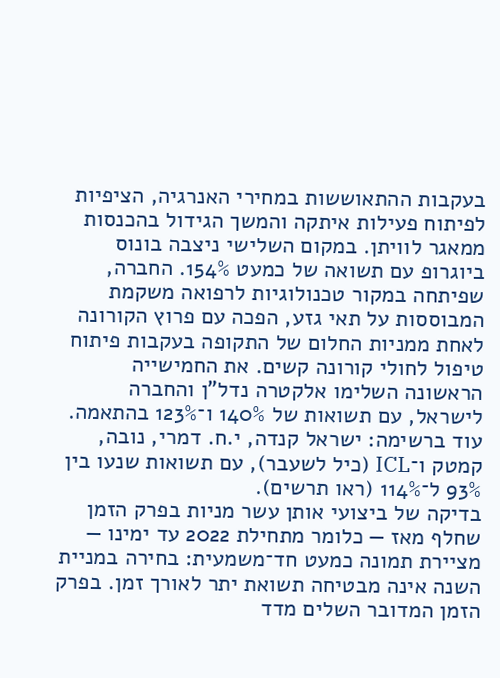בעקבות ההתאוששות במחירי האנרגיה, הציפיות לפיתוח פעילות איתקה והמשך הגידול בהכנסות ממאגר לוויתן. במקום השלישי ניצבה בונוס ביוגרופ עם תשואה של כמעט 154%. החברה, שפיתחה במקור טכנולוגיות לרפואה משקמת המבוססות על תאי גזע, הפכה עם פרוץ הקורונה לאחת ממניות החלום של התקופה בעקבות פיתוח טיפול לחולי קורונה קשים. את החמישייה הראשונה השלימו אלקטרה נדל"ן והחברה לישראל, עם תשואות של 140% ו־123% בהתאמה. עוד ברשימה: ישראל קנדה, י.ח. דמרי, נובה, קמטק ו־ICL (כיל לשעבר), עם תשואות שנעו בין 93% ל־114% (ראו תרשים).
בדיקה של ביצועי אותן עשר מניות בפרק הזמן שחלף מאז — כלומר מתחילת 2022 עד ימינו — מציירת תמונה כמעט חד־משמעית: בחירה במניית השנה אינה מבטיחה תשואת יתר לאורך זמן. בפרק הזמן המדובר השלים מדד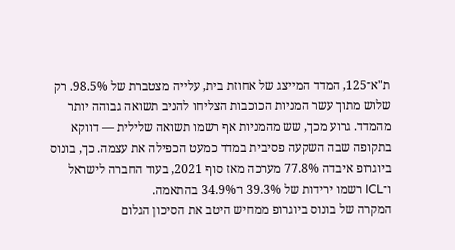ת"א־125, המדד המייצג של אחוזת בית, עלייה מצטברת של 98.5%. רק שלוש מתוך עשר המניות הכוכבות הצליחו להניב תשואה גבוהה יותר מהמדד. גרוע מכך, שש מהמניות אף רשמו תשואה שלילית — דווקא בתקופה שבה השקעה פסיבית במדד כמעט הכפילה את עצמה. כך, בונוס ביוגרופ איבדה 77.8% מערכה מאז סוף 2021, בעוד החברה לישראל ו־ICL רשמו ירידות של 39.3% ו־34.9% בהתאמה.
המקרה של בונוס ביוגרופ ממחיש היטב את הסיכון הגלום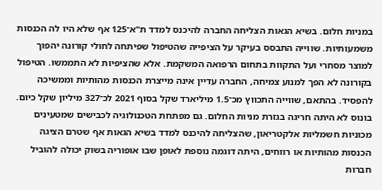במניות חלום. בשיא הגאות הצליחה החברה להיכנס למדד ת"א־125 אף שלא היו לה הכנסות משמעותיות. שווייה התבסס בעיקר על הציפייה שהטיפול שפיתחה לחולי קורונה יהפוך למוצר מסחרי ועל התקוות בתחום הרפואה המשקמת. אלא שהציפיות לא התממשו. הטיפול בקורונה לא הפך למנוע צמיחה, החברה עדיין אינה מייצרת הכנסות מהותיות וממשיכה להפסיד. בהתאם, שווייה התכווץ מכ־1.5 מיליארד שקל בסוף 2021 לכ־327 מיליון שקל כיום.
בונוס לא היתה חריגה בגזרת מניות החלום. גם מפתחת הטכנולוגיה לכבישים שמטעינים מכוניות חשמליות אלקטריאון, שהצליחה להיכנס למדד בשיא הגאות אף שטרם הציגה הכנסות מהותיות או רווחים, היתה דוגמה נוספת לאופן שבו אופוריה בשוק יכולה להוביל חברות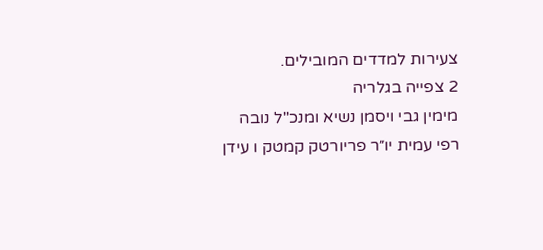צעירות למדדים המובילים.
2 צפייה בגלריה
מימין גבי ויסמן נשיא ומנכ"ל נובה רפי עמית יו״ר פריורטק קמטק ו עידן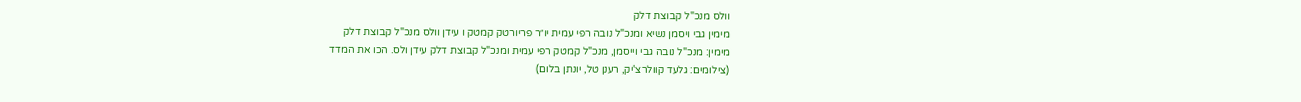וולס מנכ"ל קבוצת דלק
מימין גבי ויסמן נשיא ומנכ"ל נובה רפי עמית יו״ר פריורטק קמטק ו עידן וולס מנכ"ל קבוצת דלק
מימין: מנכ"ל נובה גבי וייסמן, מנכ"ל קמטק רפי עמית ומנכ"ל קבוצת דלק עידן ולס. הכו את המדד
(צילומים: גלעד קוולרצ'יק, רענן טל, יונתן בלום)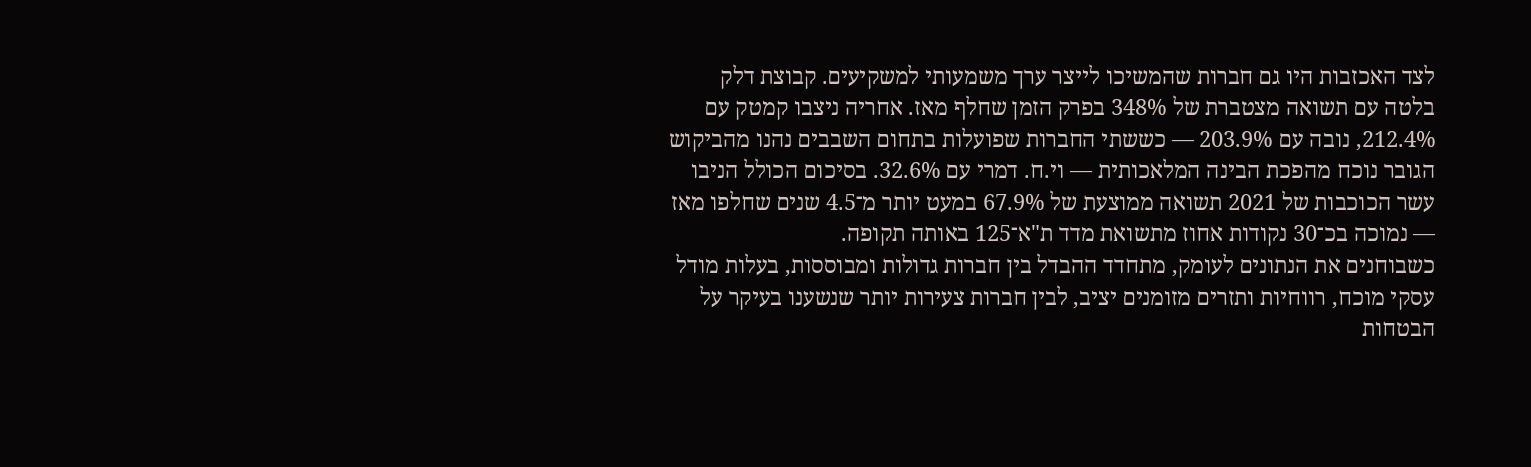לצד האכזבות היו גם חברות שהמשיכו לייצר ערך משמעותי למשקיעים. קבוצת דלק בלטה עם תשואה מצטברת של 348% בפרק הזמן שחלף מאז. אחריה ניצבו קמטק עם 212.4%, נובה עם 203.9% — כששתי החברות שפועלות בתחום השבבים נהנו מהביקוש הגובר נוכח מהפכת הבינה המלאכותית — וי.ח. דמרי עם 32.6%. בסיכום הכולל הניבו עשר הכוכבות של 2021 תשואה ממוצעת של 67.9% במעט יותר מ־4.5 שנים שחלפו מאז — נמוכה בכ־30 נקודות אחוז מתשואת מדד ת"א־125 באותה תקופה.
כשבוחנים את הנתונים לעומק, מתחדד ההבדל בין חברות גדולות ומבוססות, בעלות מודל עסקי מוכח, רווחיות ותזרים מזומנים יציב, לבין חברות צעירות יותר שנשענו בעיקר על הבטחות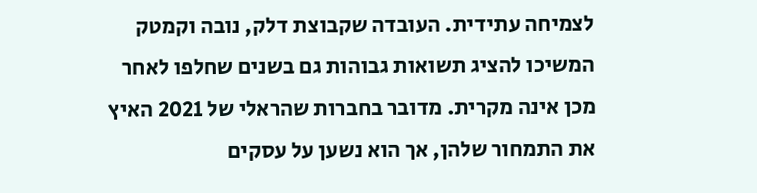לצמיחה עתידית. העובדה שקבוצת דלק, נובה וקמטק המשיכו להציג תשואות גבוהות גם בשנים שחלפו לאחר מכן אינה מקרית. מדובר בחברות שהראלי של 2021 האיץ את התמחור שלהן, אך הוא נשען על עסקים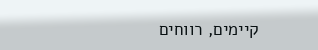קיימים, רווחים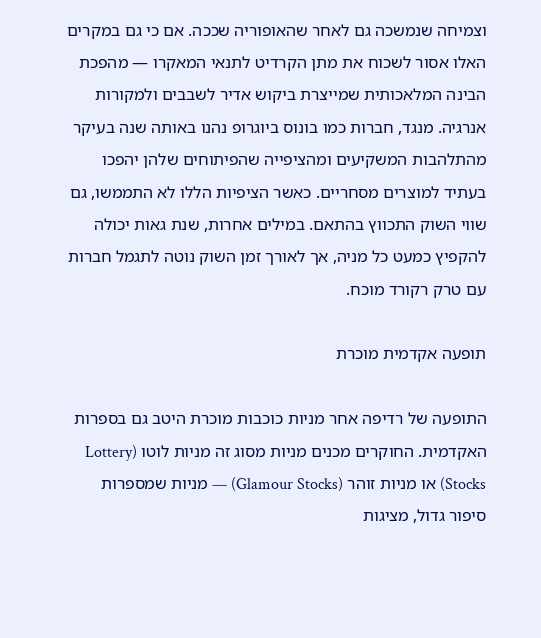וצמיחה שנמשכה גם לאחר שהאופוריה שככה. אם כי גם במקרים האלו אסור לשכוח את מתן הקרדיט לתנאי המאקרו — מהפכת הבינה המלאכותית שמייצרת ביקוש אדיר לשבבים ולמקורות אנרגיה. מנגד, חברות כמו בונוס ביוגרופ נהנו באותה שנה בעיקר מהתלהבות המשקיעים ומהציפייה שהפיתוחים שלהן יהפכו בעתיד למוצרים מסחריים. כאשר הציפיות הללו לא התממשו, גם שווי השוק התכווץ בהתאם. במילים אחרות, שנת גאות יכולה להקפיץ כמעט כל מניה, אך לאורך זמן השוק נוטה לתגמל חברות עם טרק רקורד מוכח.

תופעה אקדמית מוכרת

התופעה של רדיפה אחר מניות כוכבות מוכרת היטב גם בספרות האקדמית. החוקרים מכנים מניות מסוג זה מניות לוטו (Lottery Stocks) או מניות זוהר (Glamour Stocks) — מניות שמספרות סיפור גדול, מציגות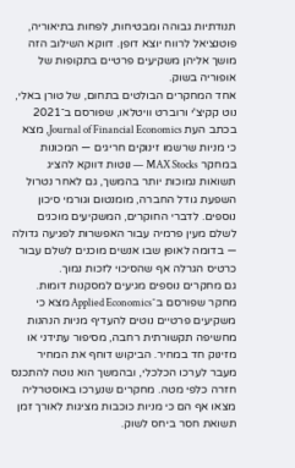תנודתיות גבוהה ומבטיחות, לפחות בתיאוריה, פוטנציאל לרווח יוצא דופן. דווקא השילוב הזה מושך אליהן משקיעים פרטיים בתקופות של אופוריה בשוק.
אחד המחקרים הבולטים בתחום, של טורן באלי, נוט קקיצ'י ורוברט וויטלאו, שפורסם ב־2021 בכתב העת Journal of Financial Economics, מצא כי מניות שרשמו זינוקים חריגים — המכונות במחקר MAX Stocks — נוטות דווקא להציג תשואות נמוכות יותר בהמשך, גם לאחר נטרול השפעת גודל החברה, מומנטום וגורמי סיכון נוספים. לדברי החוקרים, המשקיעים מוכנים לשלם מעין פרמיה עבור האפשרות לפגיעה גדולה — בדומה לאופן שבו אנשים מוכנים לשלם עבור כרטיס הגרלה אף שהסיכוי לזכות נמוך.
גם מחקרים נוספים מגיעים למסקנות דומות. מחקר שפורסם ב־Applied Economics מצא כי משקיעים פרטיים נוטים להעדיף מניות הנהנות מחשיפה תקשורתית רחבה, מסיפור עתידני או מזינוק חד במחיר. הביקוש דוחף את המחיר מעבר לערכו הכלכלי, ובהמשך הוא נוטה להתכנס חזרה כלפי מטה. מחקרים שנערכו באוסטרליה מצאו אף הם כי מניות כוכבות מציגות לאורך זמן תשואת חסר ביחס לשוק.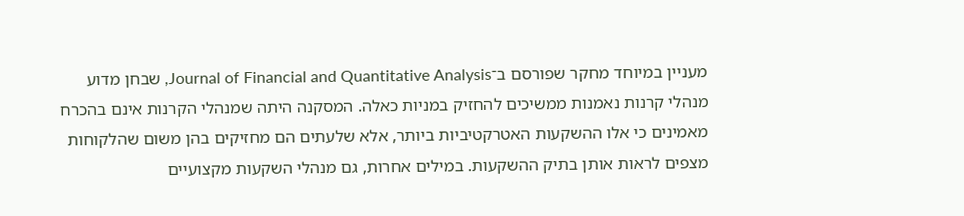מעניין במיוחד מחקר שפורסם ב־Journal of Financial and Quantitative Analysis, שבחן מדוע מנהלי קרנות נאמנות ממשיכים להחזיק במניות כאלה. המסקנה היתה שמנהלי הקרנות אינם בהכרח מאמינים כי אלו ההשקעות האטרקטיביות ביותר, אלא שלעתים הם מחזיקים בהן משום שהלקוחות מצפים לראות אותן בתיק ההשקעות. במילים אחרות, גם מנהלי השקעות מקצועיים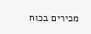מכירים בכוח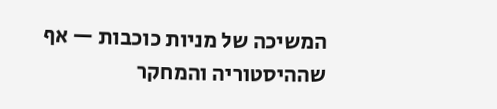המשיכה של מניות כוכבות — אף שההיסטוריה והמחקר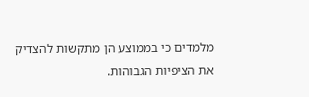מלמדים כי בממוצע הן מתקשות להצדיק את הציפיות הגבוהות.